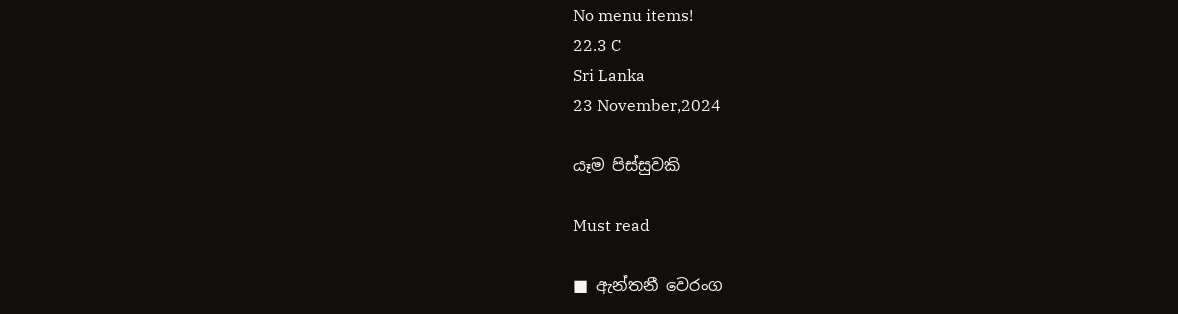No menu items!
22.3 C
Sri Lanka
23 November,2024

යෑම පිස්සුවකි

Must read

■ ඇන්තනී වෙරංග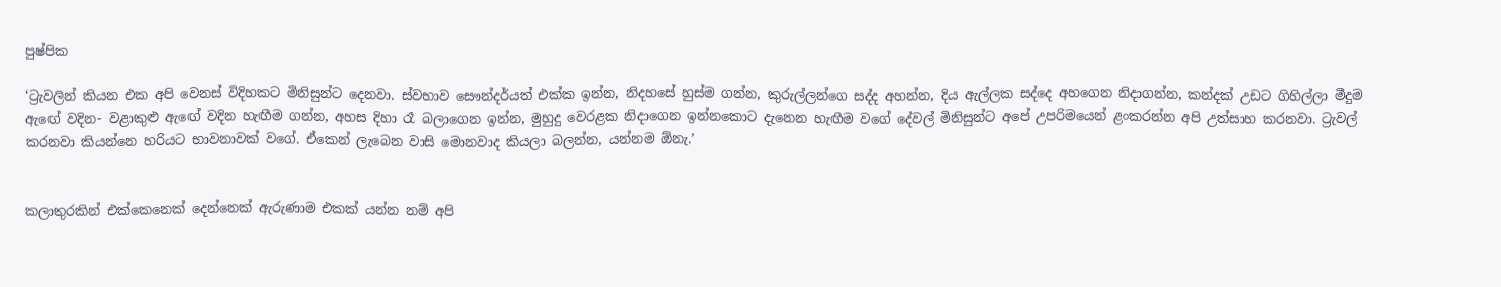පුෂ්පික

‘ට්‍රැවලින් කියන එක අපි වෙනස් විදිහකට මිනිසුන්ට දෙනවා. ස්වභාව සෞන්දර්යත් එක්ක ඉන්න, නිදහසේ හුස්ම ගන්න, කුරුල්ලන්ගෙ සද්ද අහන්න, දිය ඇල්ලක සද්දෙ අහගෙන නිදාගන්න, කන්දක් උඩට ගිහිල්ලා මීදුම ඇඟේ වදින- වළාකුළු ඇඟේ වදින හැඟීම ගන්න, අහස දිහා රෑ බලාගෙන ඉන්න, මුහුදු වෙරළක නිදාගෙන ඉන්නකොට දැනෙන හැඟීම වගේ දේවල් මිනිසුන්ට අපේ උපරිමයෙන් ළංකරන්න අපි උත්සාහ කරනවා. ට්‍රැවල් කරනවා කියන්නෙ හරියට භාවනාවක් වගේ. ඒකෙන් ලැබෙන වාසි මොනවාද කියලා බලන්න, යන්නම ඕනැ.’


කලාතුරකින් එක්කෙනෙක් දෙන්නෙක් ඇරුණාම එකක් යන්න නම් අපි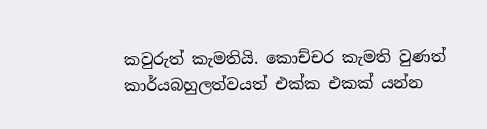කවුරුත් කැමතියි. කොච්චර කැමති වුණත් කාර්යබහුලත්වයත් එක්ක එකක් යන්න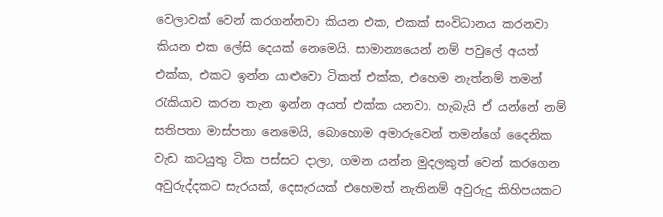වෙලාවක් වෙන් කරගන්නවා කියන එක, එකක් සංවිධානය කරනවා කියන එක ලේසි දෙයක් නෙමෙයි. සාමාන්‍යයෙන් නම් පවුලේ අයත් එක්ක, එකට ඉන්න යාළුවො ටිකත් එක්ක, එහෙම නැත්නම් තමන් රැකියාව කරන තැන ඉන්න අයත් එක්ක යනවා. හැබැයි ඒ යන්නේ නම් සතිපතා මාස්පතා නෙමෙයි, බොහොම අමාරුවෙන් තමන්ගේ දෛනික වැඩ කටයුතු ටික පස්සට දාලා, ගමන යන්න මුදලකුත් වෙන් කරගෙන අවුරුද්දකට සැරයක්, දෙසැරයක් එහෙමත් නැතිනම් අවුරුදු කිහිපයකට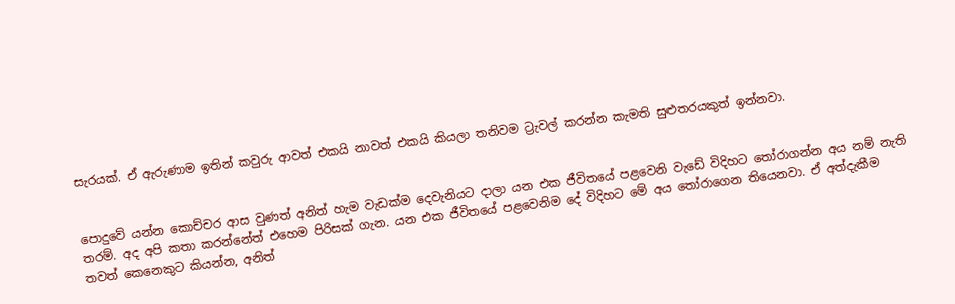සැරයක්. ඒ ඇරුණාම ඉතින් කවුරු ආවත් එකයි නාවත් එකයි කියලා තනිවම ට්‍රැවල් කරන්න කැමති සුළුතරයකුත් ඉන්නවා.


පොදුවේ යන්න කොච්චර ආස වුණත් අනිත් හැම වැඩක්ම දෙවැනියට දාලා යන එක ජීවිතයේ පළවෙනි වැඩේ විදිහට තෝරාගන්න අය නම් නැති තරම්. අද අපි කතා කරන්නේත් එහෙම පිරිසක් ගැන. යන එක ජීවිතයේ පළවෙනිම දේ විදිහට මේ අය තෝරාගෙන තියෙනවා. ඒ අත්දැකීම තවත් කෙනෙකුට කියන්න, අනිත්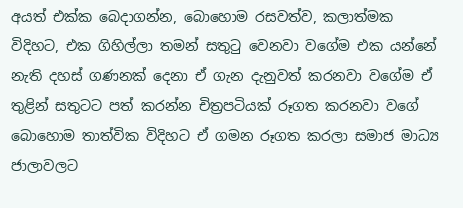අයත් එක්ක බෙදාගන්න, බොහොම රසවත්ව, කලාත්මක විදිහට, එක ගිහිල්ලා තමන් සතුටු වෙනවා වගේම එක යන්නේ නැති දහස් ගණනක් දෙනා ඒ ගැන දැනුවත් කරනවා වගේම ඒ තුළින් සතුටට පත් කරන්න චිත්‍රපටියක් රූගත කරනවා වගේ බොහොම තාත්වික විදිහට ඒ ගමන රූගත කරලා සමාජ මාධ්‍ය ජාලාවලට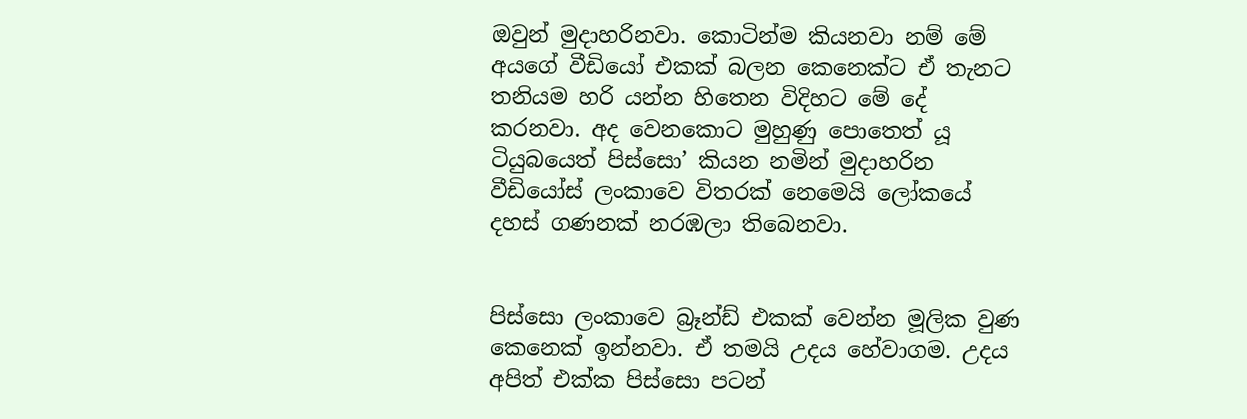ඔවුන් මුදාහරිනවා. කොටින්ම කියනවා නම් මේ අයගේ වීඩියෝ එකක් බලන කෙනෙක්ට ඒ තැනට තනියම හරි යන්න හිතෙන විදිහට මේ දේ කරනවා. අද වෙනකොට මුහුණු පොතෙත් යූ ටියුබයෙත් පිස්සො’ කියන නමින් මුදාහරින වීඩියෝස් ලංකාවෙ විතරක් නෙමෙයි ලෝකයේ දහස් ගණනක් නරඹලා තිබෙනවා.


පිස්සො ලංකාවෙ බ්‍රෑන්ඩ් එකක් වෙන්න මූලික වුණ කෙනෙක් ඉන්නවා. ඒ තමයි උදය හේවාගම. උදය අපිත් එක්ක පිස්සො පටන්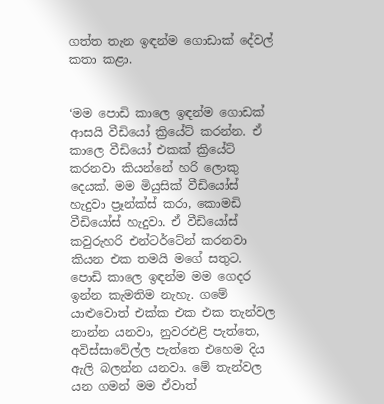ගත්ත තැන ඉඳන්ම ගොඩාක් දේවල් කතා කළා.


‘මම පොඩි කාලෙ ඉඳන්ම ගොඩක් ආසයි වීඩියෝ ක්‍රියේට් කරන්න. ඒ කාලෙ වීඩියෝ එකක් ක්‍රියේට් කරනවා කියන්නේ හරි ලොකු දෙයක්. මම මියුසික් වීඩියෝස් හැදුවා ප්‍රෑන්ක්ස් කරා, කොමඩි වීඩියෝස් හැදුවා. ඒ වීඩියෝස් කවුරුහරි එන්ටර්ටේන් කරනවා කියන එක තමයි මගේ සතුට. පොඩි කාලෙ ඉඳන්ම මම ගෙදර ඉන්න කැමතිම නැහැ. ගමේ යාළුවොත් එක්ක එක එක තැන්වල නාන්න යනවා, නුවරඑළි පැත්තෙ, අවිස්සාවේල්ල පැත්තෙ එහෙම දිය ඇලි බලන්න යනවා. මේ තැන්වල යන ගමන් මම ඒවාත්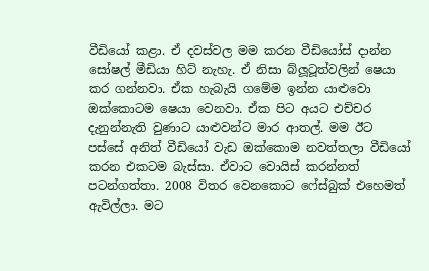වීඩියෝ කළා. ඒ දවස්වල මම කරන වීඩියෝස් දාන්න සෝෂල් මීඩියා හිට් නැහැ. ඒ නිසා බ්ලූටූත්වලින් ෂෙයා කර ගන්නවා. ඒක හැබැයි ගමේම ඉන්න යාළුවො ඔක්කොටම ෂෙයා වෙනවා. ඒක පිට අයට එච්චර දැනුන්නැති වුණාට යාළුවන්ට මාර ආතල්. මම ඊට පස්සේ අනිත් වීඩියෝ වැඩ ඔක්කොම නවත්තලා වීඩියෝ කරන එකටම බැස්සා. ඒවාට වොයිස් කරන්නත් පටන්ගත්තා. 2008 විතර වෙනකොට ෆේස්බුක් එහෙමත් ඇවිල්ලා. මට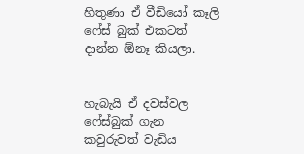හිතුණා ඒ වීඩියෝ කෑලි ෆේස් බුක් එකටත් දාන්න ඕනෑ කියලා.


හැබැයි ඒ දවස්වල ෆේස්බුක් ගැන කවුරුවත් වැඩිය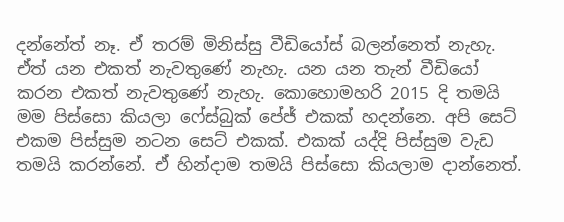දන්නේත් නෑ. ඒ තරම් මිනිස්සු වීඩියෝස් බලන්නෙත් නැහැ. ඒත් යන එකත් නැවතුණේ නැහැ. යන යන තැන් වීඩියෝ කරන එකත් නැවතුණේ නැහැ. කොහොමහරි 2015 දි තමයි මම පිස්සො කියලා ෆේස්බුක් පේජ් එකක් හදන්නෙ. අපි සෙට් එකම පිස්සුම නටන සෙට් එකක්. එකක් යද්දි පිස්සුම වැඩ තමයි කරන්නේ. ඒ හින්දාම තමයි පිස්සො කියලාම දාන්නෙත්.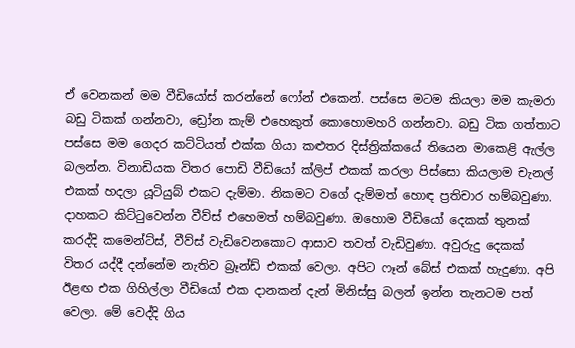ඒ වෙනකන් මම වීඩියෝස් කරන්නේ ෆෝන් එකෙන්. පස්සෙ මටම කියලා මම කැමරා බඩු ටිකක් ගන්නවා, ඩ්‍රෝන කැම් එහෙකුත් කොහොමහරි ගන්නවා. බඩු ටික ගත්තාට පස්සෙ මම ගෙදර කට්ටියත් එක්ක ගියා කළුතර දිස්ත්‍රික්කයේ තියෙන මාකෙළි ඇල්ල බලන්න. විනාඩියක විතර පොඩි වීඩියෝ ක්ලිප් එකක් කරලා පිස්සො කියලාම චැනල් එකක් හදලා යූටියුබ් එකට දැම්මා. නිකමට වගේ දැම්මත් හොඳ ප්‍රතිචාර හම්බවුණා. දාහකට කිට්ටුවෙන්න වීව්ස් එහෙමත් හම්බවුණා. ඔහොම වීඩියෝ දෙකක් තුනක් කරද්දි කමෙන්ට්ස්, වීව්ස් වැඩිවෙනකොට ආසාව තවත් වැඩිවුණා. අවුරුදු දෙකක් විතර යද්දී දන්නේම නැතිව බ්‍රෑන්ඩ් එකක් වෙලා. අපිට ෆෑන් බේස් එකක් හැදුණා. අපි ඊළඟ එක ගිහිල්ලා වීඩියෝ එක දානකන් දැන් මිනිස්සු බලන් ඉන්න තැනටම පත් වෙලා. මේ වෙද්දි ගිය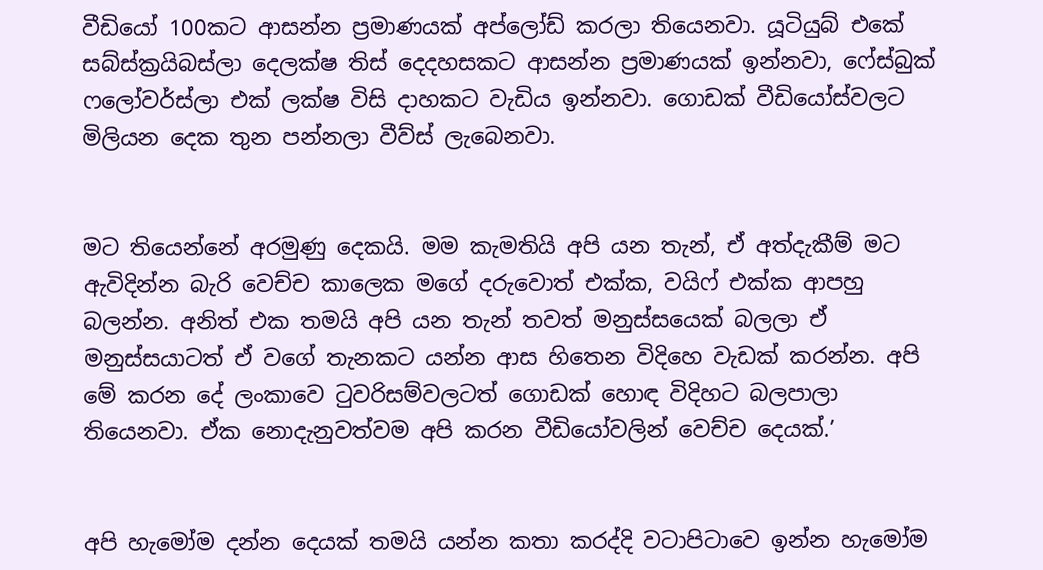වීඩියෝ 100කට ආසන්න ප්‍රමාණයක් අප්ලෝඩ් කරලා තියෙනවා. යූටියුබ් එකේ සබ්ස්ක්‍රයිබස්ලා දෙලක්ෂ තිස් දෙදහසකට ආසන්න ප්‍රමාණයක් ඉන්නවා, ෆේස්බුක් ෆලෝවර්ස්ලා එක් ලක්ෂ විසි දාහකට වැඩිය ඉන්නවා. ගොඩක් වීඩියෝස්වලට මිලියන දෙක තුන පන්නලා වීව්ස් ලැබෙනවා.


මට තියෙන්නේ අරමුණු දෙකයි. මම කැමතියි අපි යන තැන්, ඒ අත්දැකීම් මට ඇවිදින්න බැරි වෙච්ච කාලෙක මගේ දරුවොත් එක්ක, වයිෆ් එක්ක ආපහු බලන්න. අනිත් එක තමයි අපි යන තැන් තවත් මනුස්සයෙක් බලලා ඒ මනුස්සයාටත් ඒ වගේ තැනකට යන්න ආස හිතෙන විදිහෙ වැඩක් කරන්න. අපි මේ කරන දේ ලංකාවෙ ටුවරිසම්වලටත් ගොඩක් හොඳ විදිහට බලපාලා තියෙනවා. ඒක නොදැනුවත්වම අපි කරන වීඩියෝවලින් වෙච්ච දෙයක්.’


අපි හැමෝම දන්න දෙයක් තමයි යන්න කතා කරද්දි වටාපිටාවෙ ඉන්න හැමෝම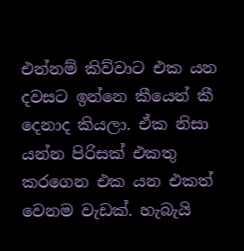එන්නම් කිව්වාට එක යන දවසට ඉන්නෙ කීයෙන් කී දෙනාද කියලා. ඒක නිසා යන්න පිරිසක් එකතු කරගෙන එක යන එකත් වෙනම වැඩක්. හැබැයි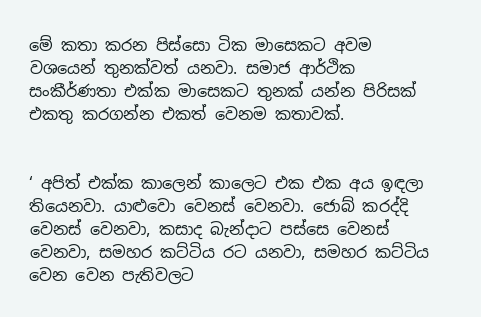මේ කතා කරන පිස්සො ටික මාසෙකට අවම වශයෙන් තුනක්වත් යනවා. සමාජ ආර්ථික සංකීර්ණතා එක්ක මාසෙකට තුනක් යන්න පිරිසක් එකතු කරගන්න එකත් වෙනම කතාවක්.


‘ අපිත් එක්ක කාලෙන් කාලෙට එක එක අය ඉඳලා තියෙනවා. යාළුවො වෙනස් වෙනවා. ජොබ් කරද්දි වෙනස් වෙනවා, කසාද බැන්දාට පස්සෙ වෙනස් වෙනවා, සමහර කට්ටිය රට යනවා, සමහර කට්ටිය වෙන වෙන පැතිවලට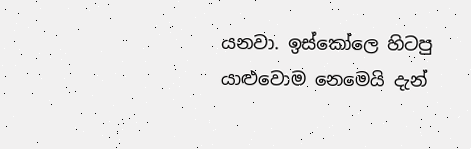යනවා. ඉස්කෝලෙ හිටපු යාළුවොම නෙමෙයි දැන්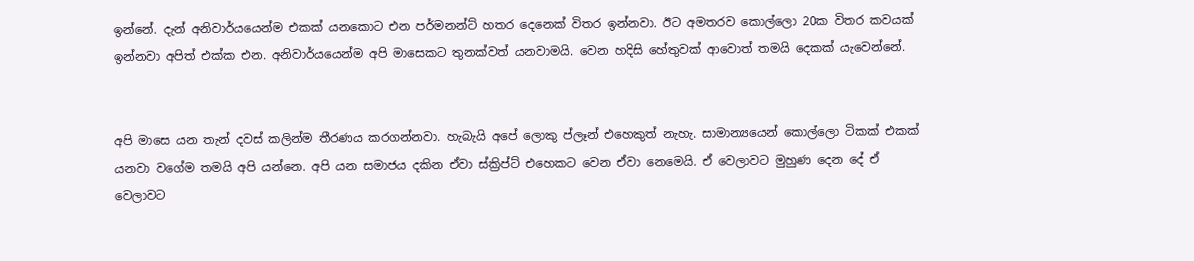ඉන්නේ. දැන් අනිවාර්යයෙන්ම එකක් යනකොට එන පර්මනන්ට් හතර දෙනෙක් විතර ඉන්නවා. ඊට අමතරව කොල්ලො 20ක විතර කවයක් ඉන්නවා අපිත් එක්ක එන. අනිවාර්යයෙන්ම අපි මාසෙකට තුනක්වත් යනවාමයි. වෙන හදිසි හේතුවක් ආවොත් තමයි දෙකක් යැවෙන්නේ.


අපි මාසෙ යන තැන් දවස් කලින්ම තීරණය කරගන්නවා. හැබැයි අපේ ලොකු ප්ලෑන් එහෙකුත් නැහැ. සාමාන්‍යයෙන් කොල්ලො ටිකක් එකක් යනවා වගේම තමයි අපි යන්නෙ. අපි යන සමාජය දකින ඒවා ස්ක්‍රිප්ට් එහෙකට වෙන ඒවා නෙමෙයි. ඒ වෙලාවට මුහුණ දෙන දේ ඒ වෙලාවට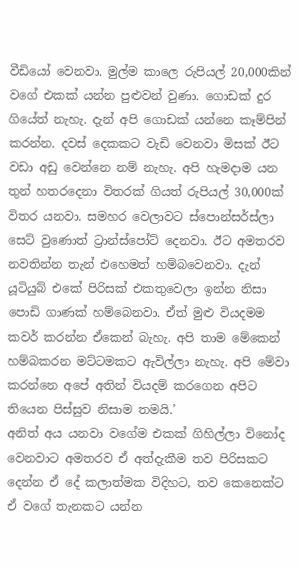වීඩියෝ වෙනවා. මුල්ම කාලෙ රුපියල් 20,000කින් වගේ එකක් යන්න පුළුවන් වුණා. ගොඩක් දුර ගියේත් නැහැ. දැන් අපි ගොඩක් යන්නෙ කෑම්පින් කරන්න. දවස් දෙකකට වැඩි වෙනවා මිසක් ඊට වඩා අඩු වෙන්නෙ නම් නැහැ. අපි හැමදාම යන තුන් හතරදෙනා විතරක් ගියත් රුපියල් 30,000ක් විතර යනවා. සමහර වෙලාවට ස්පොන්සර්ස්ලා සෙට් වුණොත් ට්‍රාන්ස්පෝට් දෙනවා. ඊට අමතරව නවතින්න තැන් එහෙමත් හම්බවෙනවා. දැන් යූටියුබ් එකේ පිරිසක් එකතුවෙලා ඉන්න නිසා පොඩි ගාණක් හම්බෙනවා. ඒත් මුළු වියදමම කවර් කරන්න ඒකෙන් බැහැ. අපි තාම මේකෙන් හම්බකරන මට්ටමකට ඇවිල්ලා නැහැ. අපි මේවා කරන්නෙ අපේ අතින් වියදම් කරගෙන අපිට තියෙන පිස්සුව නිසාම තමයි.’
අනිත් අය යනවා වගේම එකක් ගිහිල්ලා විනෝද වෙනවාට අමතරව ඒ අත්දැකීම තව පිරිසකට දෙන්න ඒ දේ කලාත්මක විදිහට, තව කෙනෙක්ට ඒ වගේ තැනකට යන්න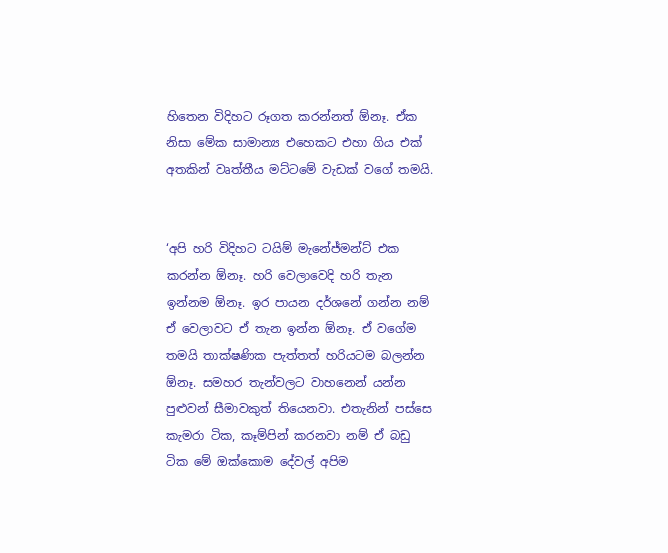හිතෙන විදිහට රූගත කරන්නත් ඕනෑ. ඒක නිසා මේක සාමාන්‍ය එහෙකට එහා ගිය එක් අතකින් වෘත්තීය මට්ටමේ වැඩක් වගේ තමයි.


‘අපි හරි විදිහට ටයිම් මැනේජ්මන්ට් එක කරන්න ඕනෑ. හරි වෙලාවෙදි හරි තැන ඉන්නම ඕනෑ. ඉර පායන දර්ශනේ ගන්න නම් ඒ වෙලාවට ඒ තැන ඉන්න ඕනෑ. ඒ වගේම තමයි තාක්ෂණික පැත්තත් හරියටම බලන්න ඕනෑ. සමහර තැන්වලට වාහනෙන් යන්න පුළුවන් සීමාවකුත් තියෙනවා. එතැනින් පස්සෙ කැමරා ටික, කෑම්පින් කරනවා නම් ඒ බඩු ටික මේ ඔක්කොම දේවල් අපිම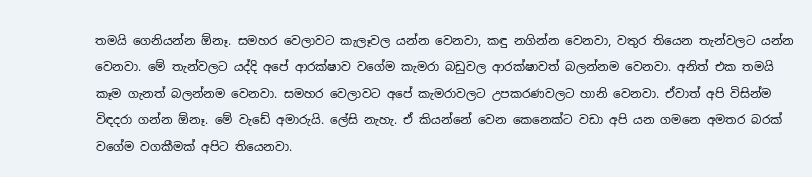තමයි ගෙනියන්න ඕනෑ. සමහර වෙලාවට කැලෑවල යන්න වෙනවා, කඳු නගින්න වෙනවා, වතුර තියෙන තැන්වලට යන්න වෙනවා. මේ තැන්වලට යද්දි අපේ ආරක්ෂාව වගේම කැමරා බඩුවල ආරක්ෂාවත් බලන්නම වෙනවා. අනිත් එක තමයි කෑම ගැනත් බලන්නම වෙනවා. සමහර වෙලාවට අපේ කැමරාවලට උපකරණවලට හානි වෙනවා. ඒවාත් අපි විසින්ම විඳදරා ගන්න ඕනෑ. මේ වැඩේ අමාරුයි. ලේසි නැහැ. ඒ කියන්නේ වෙන කෙනෙක්ට වඩා අපි යන ගමනෙ අමතර බරක් වගේම වගකීමක් අපිට තියෙනවා.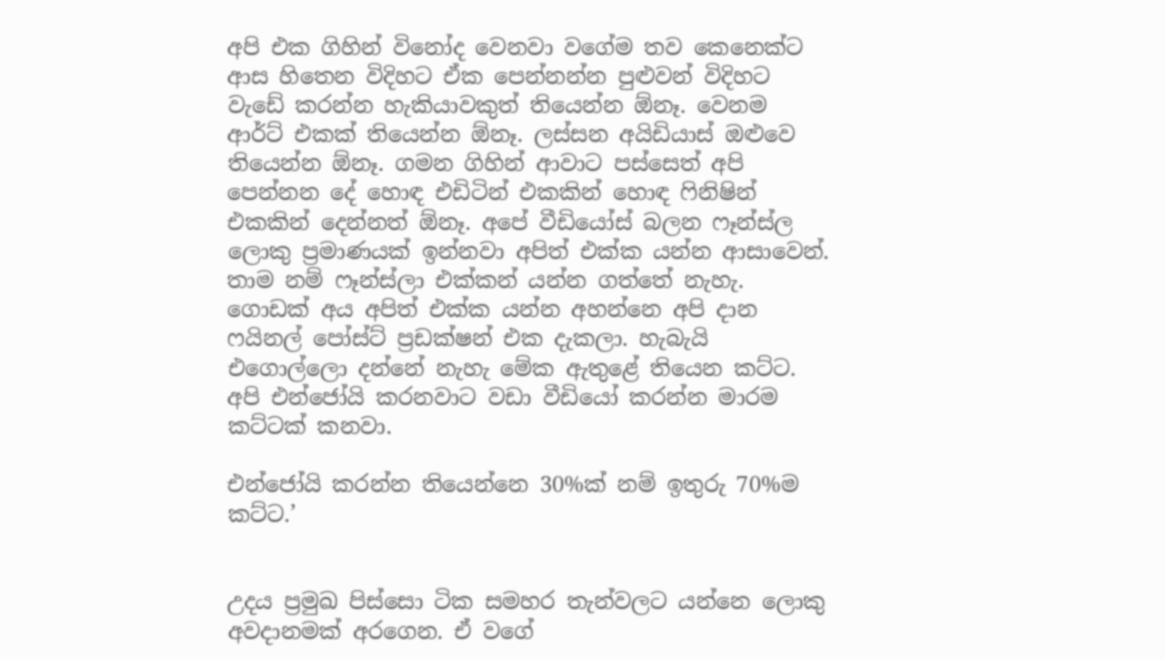අපි එක ගිහින් විනෝද වෙනවා වගේම තව කෙනෙක්ට ආස හිතෙන විදිහට ඒක පෙන්නන්න පුළුවන් විදිහට වැඩේ කරන්න හැකියාවකුත් තියෙන්න ඕනෑ. වෙනම ආර්ට් එකක් තියෙන්න ඕනෑ. ලස්සන අයිඩියාස් ඔළුවෙ තියෙන්න ඕනෑ. ගමන ගිහින් ආවාට පස්සෙත් අපි පෙන්නන දේ හොඳ එඩිටින් එකකින් හොඳ ෆිනිෂින් එකකින් දෙන්නත් ඕනෑ. අපේ වීඩියෝස් බලන ෆෑන්ස්ල ලොකු ප්‍රමාණයක් ඉන්නවා අපිත් එක්ක යන්න ආසාවෙන්. තාම නම් ෆෑන්ස්ලා එක්කන් යන්න ගත්තේ නැහැ. ගොඩක් අය අපිත් එක්ක යන්න අහන්නෙ අපි දාන ෆයිනල් පෝස්ට් ප්‍රඩක්ෂන් එක දැකලා. හැබැයි එගොල්ලො දන්නේ නැහැ මේක ඇතුළේ තියෙන කට්ට. අපි එන්ජෝයි කරනවාට වඩා වීඩියෝ කරන්න මාරම කට්ටක් කනවා.

එන්ජෝයි කරන්න තියෙන්නෙ 30%ක් නම් ඉතුරු 70%ම කට්ට.’


උදය ප්‍රමුඛ පිස්සො ටික සමහර තැන්වලට යන්නෙ ලොකු අවදානමක් අරගෙන. ඒ වගේ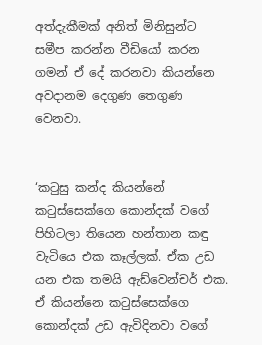අත්දැකීමක් අනිත් මිනිසුන්ට සමීප කරන්න වීඩියෝ කරන ගමන් ඒ දේ කරනවා කියන්නෙ අවදානම දෙගුණ තෙගුණ වෙනවා.


‘කටුසු කන්ද කියන්නේ කටුස්සෙක්ගෙ කොන්දක් වගේ පිහිටලා තියෙන හන්තාන කඳු වැටියෙ එක කෑල්ලක්. ඒක උඩ යන එක තමයි ඇඩ්වෙන්චර් එක. ඒ කියන්නෙ කටුස්සෙක්ගෙ කොන්දක් උඩ ඇවිදිනවා වගේ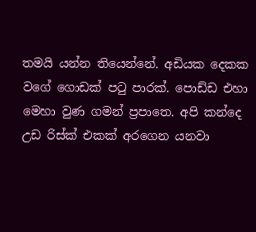තමයි යන්න තියෙන්නේ. අඩියක දෙකක වගේ ගොඩක් පටු පාරක්. පොඩ්ඩ එහා මෙහා වුණ ගමන් ප්‍රපාතෙ. අපි කන්දෙ උඩ රිස්ක් එකක් අරගෙන යනවා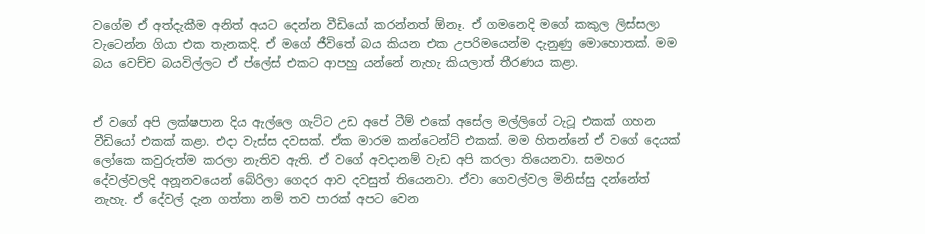වගේම ඒ අත්දැකීම අනිත් අයට දෙන්න වීඩියෝ කරන්නත් ඕනෑ. ඒ ගමනෙදි මගේ කකුල ලිස්සලා වැටෙන්න ගියා එක තැනකදි. ඒ මගේ ජීවිතේ බය කියන එක උපරිමයෙන්ම දැනුණු මොහොතක්. මම බය වෙච්ච බයවිල්ලට ඒ ප්ලේස් එකට ආපහු යන්නේ නැහැ කියලාත් තීරණය කළා.


ඒ වගේ අපි ලක්ෂපාන දිය ඇල්ලෙ ගැට්ට උඩ අපේ ටීම් එකේ අසේල මල්ලිගේ ටැටූ එකක් ගහන වීඩියෝ එකක් කළා. එදා වැස්ස දවසක්. ඒක මාරම කන්ටෙන්ට් එකක්. මම හිතන්නේ ඒ වගේ දෙයක් ලෝකෙ කවුරුත්ම කරලා නැතිව ඇති. ඒ වගේ අවදානම් වැඩ අපි කරලා තියෙනවා. සමහර දේවල්වලදි අනූනවයෙන් බේරිලා ගෙදර ආව දවසුත් තියෙනවා. ඒවා ගෙවල්වල මිනිස්සු දන්නේත් නැහැ. ඒ දේවල් දැන ගත්තා නම් තව පාරක් අපට වෙන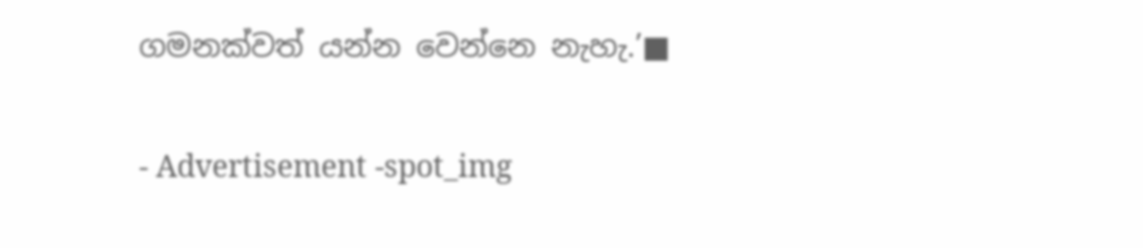ගමනක්වත් යන්න වෙන්නෙ නැහැ.’■

- Advertisement -spot_img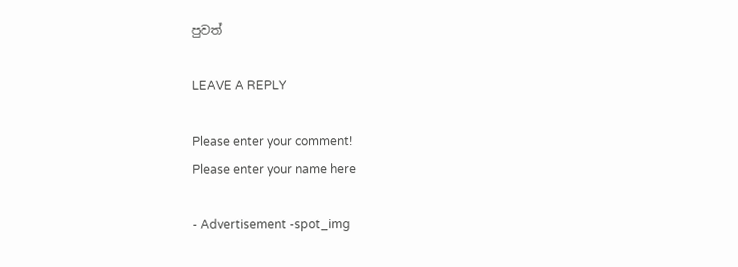පුවත්

LEAVE A REPLY

Please enter your comment!
Please enter your name here

- Advertisement -spot_img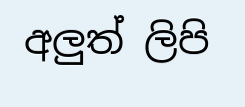අලුත් ලිපි